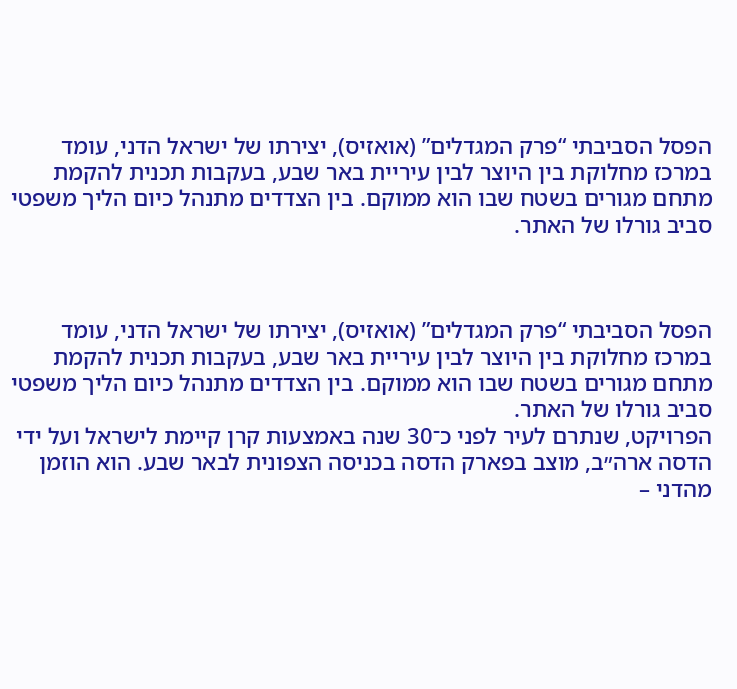הפסל הסביבתי “פרק המגדלים” (אואזיס), יצירתו של ישראל הדני, עומד במרכז מחלוקת בין היוצר לבין עיריית באר שבע, בעקבות תכנית להקמת מתחם מגורים בשטח שבו הוא ממוקם. בין הצדדים מתנהל כיום הליך משפטי סביב גורלו של האתר.



הפסל הסביבתי “פרק המגדלים” (אואזיס), יצירתו של ישראל הדני, עומד במרכז מחלוקת בין היוצר לבין עיריית באר שבע, בעקבות תכנית להקמת מתחם מגורים בשטח שבו הוא ממוקם. בין הצדדים מתנהל כיום הליך משפטי סביב גורלו של האתר.
הפרויקט, שנתרם לעיר לפני כ־30 שנה באמצעות קרן קיימת לישראל ועל ידי הדסה ארה״ב, מוצב בפארק הדסה בכניסה הצפונית לבאר שבע. הוא הוזמן מהדני –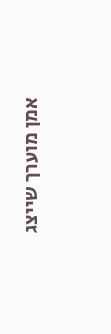אמן מוערך שייצג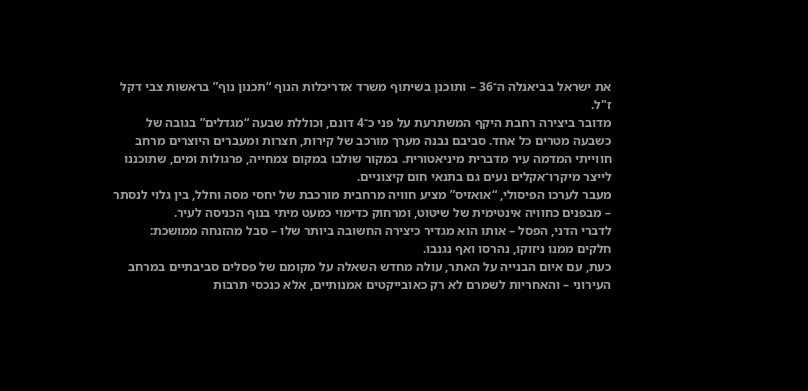את ישראל בביאנלה ה־36 – ותוכנן בשיתוף משרד אדריכלות הנוף “תכנון נוף” בראשות צבי דקל ז"ל.
מדובר ביצירה רחבת היקף המשתרעת על פני כ־4 דונם, וכוללת שבעה “מגדלים” בגובה של כשבעה מטרים כל אחד. סביבם נבנה מערך מורכב של קירות, חצרות ומעברים היוצרים מרחב חווייתי המדמה עיר מדברית מיניאטורית. במקור שולבו במקום צמחייה, פרגולות ומים, שתוכננו לייצר מיקרו־אקלים נעים גם בתנאי חום קיצוניים.
מעבר לערכו הפיסולי, “אואזיס” מציע חוויה מרחבית מורכבת של יחסי מסה וחלל, בין גלוי לנסתר – מבפנים כחוויה אינטימית של שיטוט, ומרחוק כדימוי כמעט מיתי בנוף הכניסה לעיר.
לדברי הדני, הפסל – אותו הוא מגדיר כיצירה החשובה ביותר שלו – סבל מהזנחה ממושכת: חלקים ממנו ניזוקו, נהרסו ואף נגנבו.
כעת, עם איום הבנייה על האתר, עולה מחדש השאלה על מקומם של פסלים סביבתיים במרחב העירוני – והאחריות לשמרם לא רק כאובייקטים אמנותיים, אלא כנכסי תרבות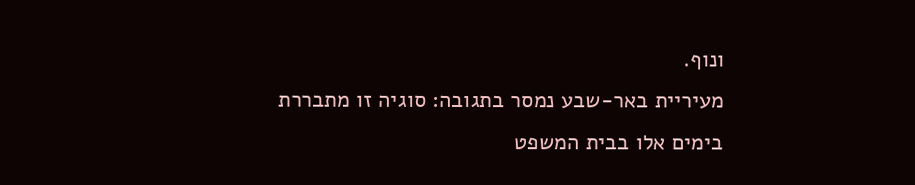ונוף.
מעיריית באר-שבע נמסר בתגובה: סוגיה זו מתבררת בימים אלו בבית המשפט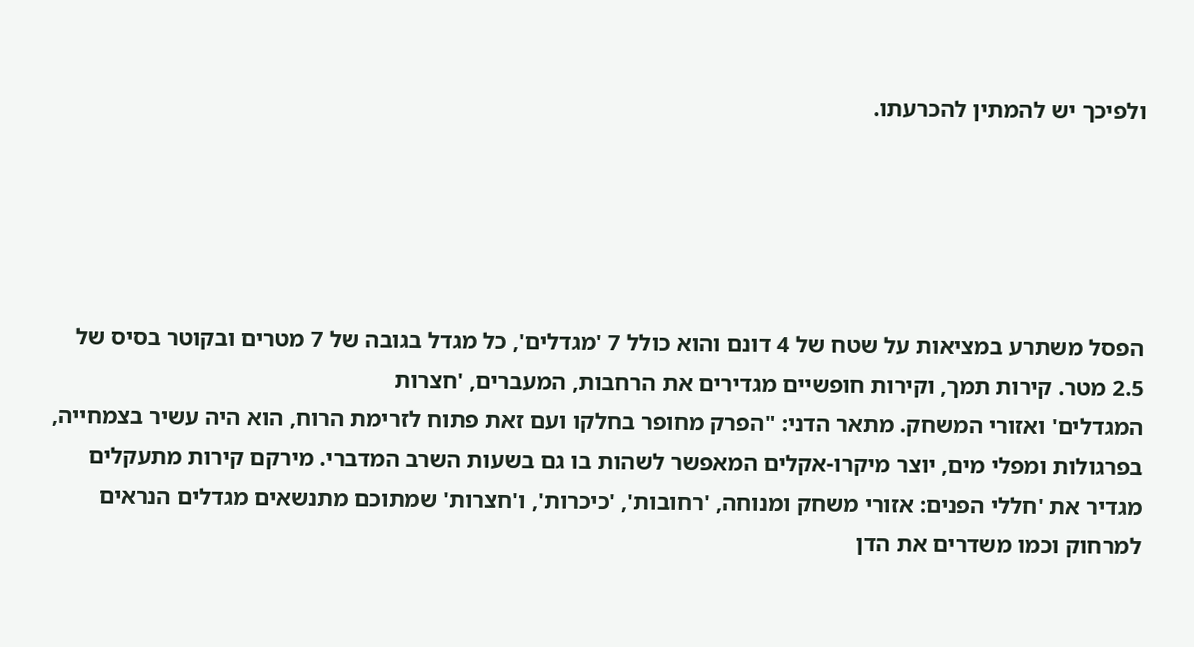ולפיכך יש להמתין להכרעתו.





הפסל משתרע במציאות על שטח של 4 דונם והוא כולל 7 'מגדלים', כל מגדל בגובה של 7 מטרים ובקוטר בסיס של 2.5 מטר. קירות תמך, וקירות חופשיים מגדירים את הרחבות, המעברים, 'חצרות
המגדלים' ואזורי המשחק. מתאר הדני: "הפרק מחופר בחלקו ועם זאת פתוח לזרימת הרוח, הוא היה עשיר בצמחייה, בפרגולות ומפלי מים, יוצר מיקרו-אקלים המאפשר לשהות בו גם בשעות השרב המדברי. מירקם קירות מתעקלים מגדיר את 'חללי הפנים: אזורי משחק ומנוחה, 'רחובות', 'כיכרות', ו'חצרות' שמתוכם מתנשאים מגדלים הנראים למרחוק וכמו משדרים את הדן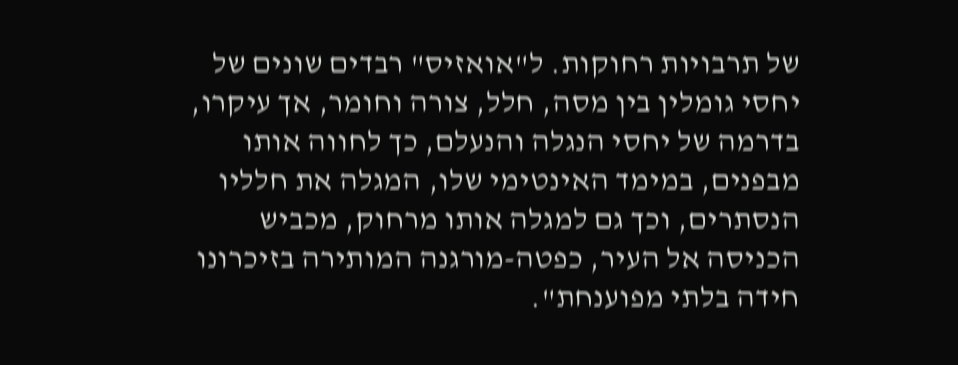של תרבויות רחוקות. ל"אואזיס" רבדים שונים של יחסי גומלין בין מסה, חלל, צורה וחומר, אך עיקרו, בדרמה של יחסי הנגלה והנעלם, כך לחווה אותו מבפנים, במימד האינטימי שלו, המגלה את חלליו הנסתרים, וכך גם למגלה אותו מרחוק, מכביש הכניסה אל העיר, כפטה-מורגנה המותירה בזיכרונו חידה בלתי מפוענחת".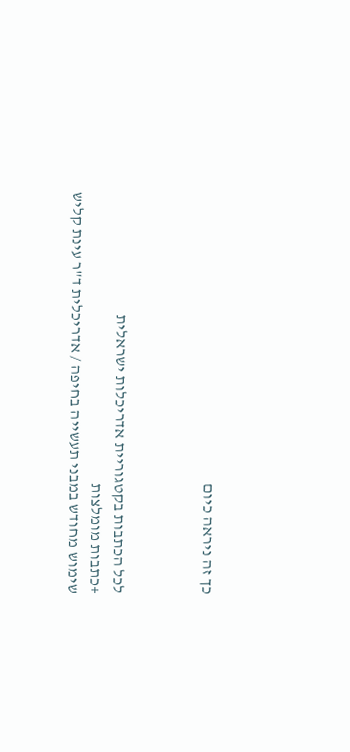כך זה ניראה כיום



לכל הכתבות בקטגוריית אדריכלות ישראלית
+כתבות מומלצות
שימוש מחודש במבני תעשייה בחיפה / אדריכלית ד"ר עינת קליש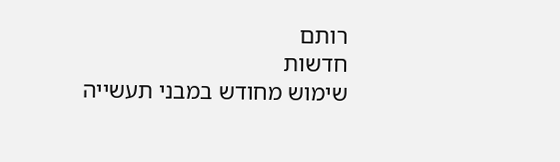רותם
חדשות
שימוש מחודש במבני תעשייה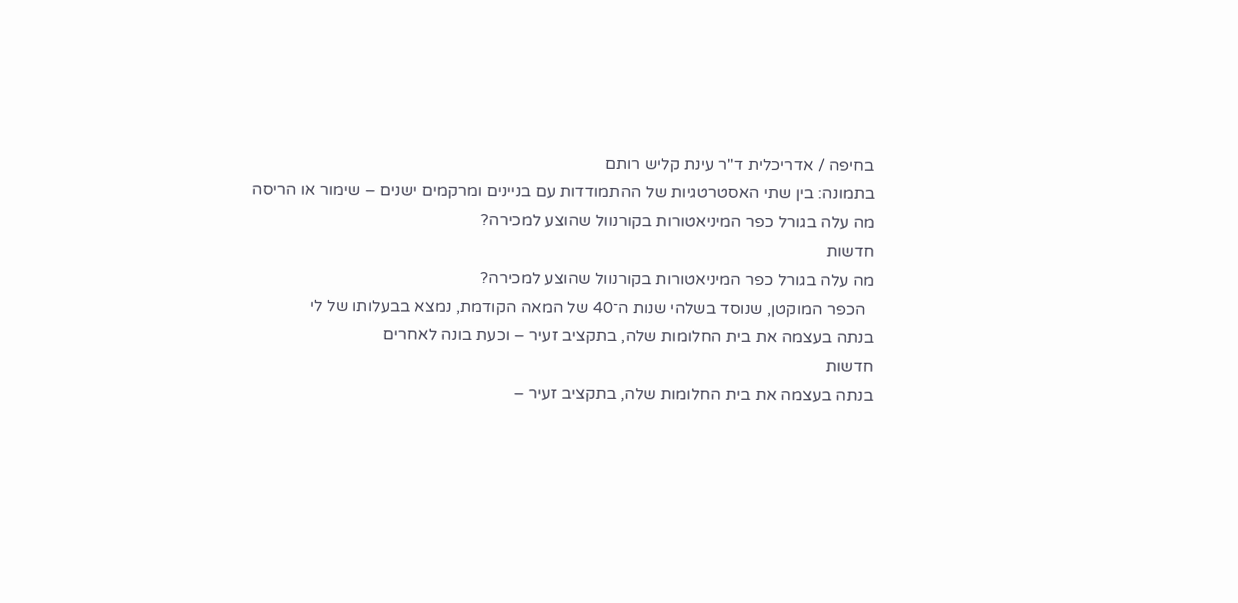בחיפה / אדריכלית ד"ר עינת קליש רותם
בתמונה: בין שתי האסטרטגיות של ההתמודדות עם בניינים ומרקמים ישנים – שימור או הריסה
מה עלה בגורל כפר המיניאטורות בקורנוול שהוצע למכירה?
חדשות
מה עלה בגורל כפר המיניאטורות בקורנוול שהוצע למכירה?
  הכפר המוקטן, שנוסד בשלהי שנות ה־40 של המאה הקודמת, נמצא בבעלותו של לי
בנתה בעצמה את בית החלומות שלה, בתקציב זעיר – וכעת בונה לאחרים
חדשות
בנתה בעצמה את בית החלומות שלה, בתקציב זעיר –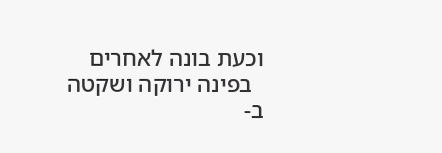וכעת בונה לאחרים
  בפינה ירוקה ושקטה ב-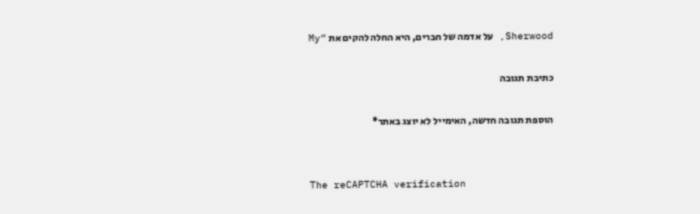Sherwood, על אדמה של חברים, היא החלה להקים את “My

כתיבת תגובה

הוספת תגובה חדשה, האימייל לא יוצג באתר*


The reCAPTCHA verification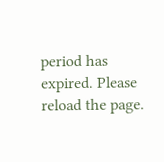period has expired. Please reload the page.